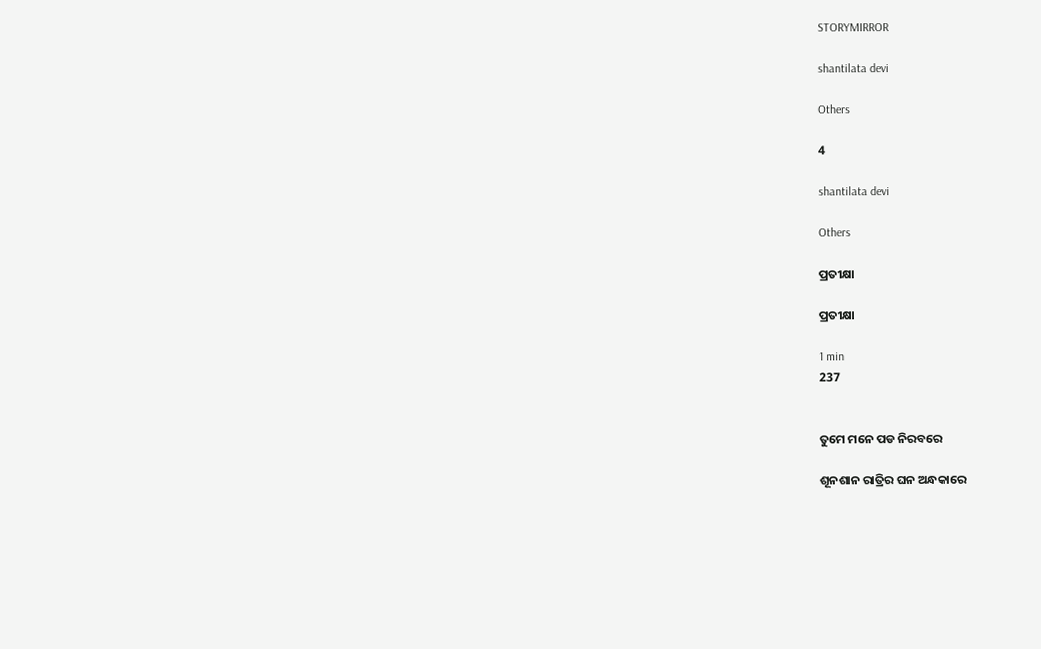STORYMIRROR

shantilata devi

Others

4

shantilata devi

Others

ପ୍ରତୀକ୍ଷା

ପ୍ରତୀକ୍ଷା

1 min
237


ତୁମେ ମନେ ପଡ ନିରବରେ

ଶୂନଶାନ ରାତ୍ରିର ଘନ ଅନ୍ଧକାରେ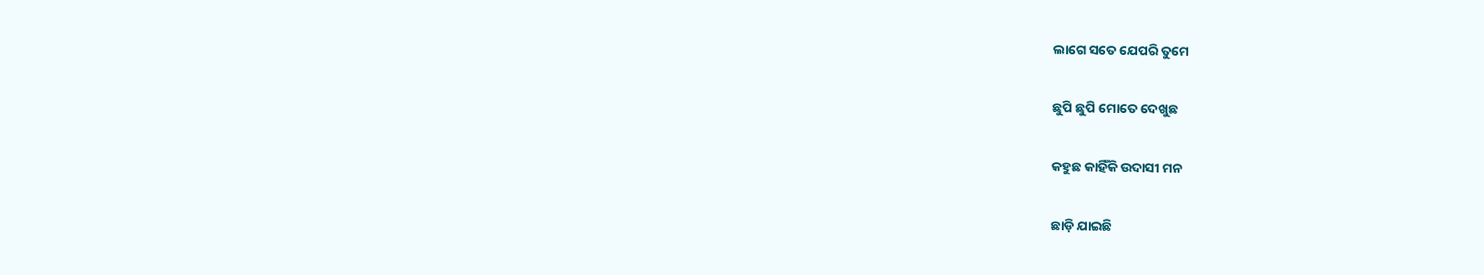ଲାଗେ ସତେ ଯେପରି ତୁମେ

ଛୁପି ଛୁପି ମୋତେ ଦେଖୁଛ

କହୁଛ କାହିଁକି ଉଦାସୀ ମନ

ଛାଡ଼ି ଯାଇଛି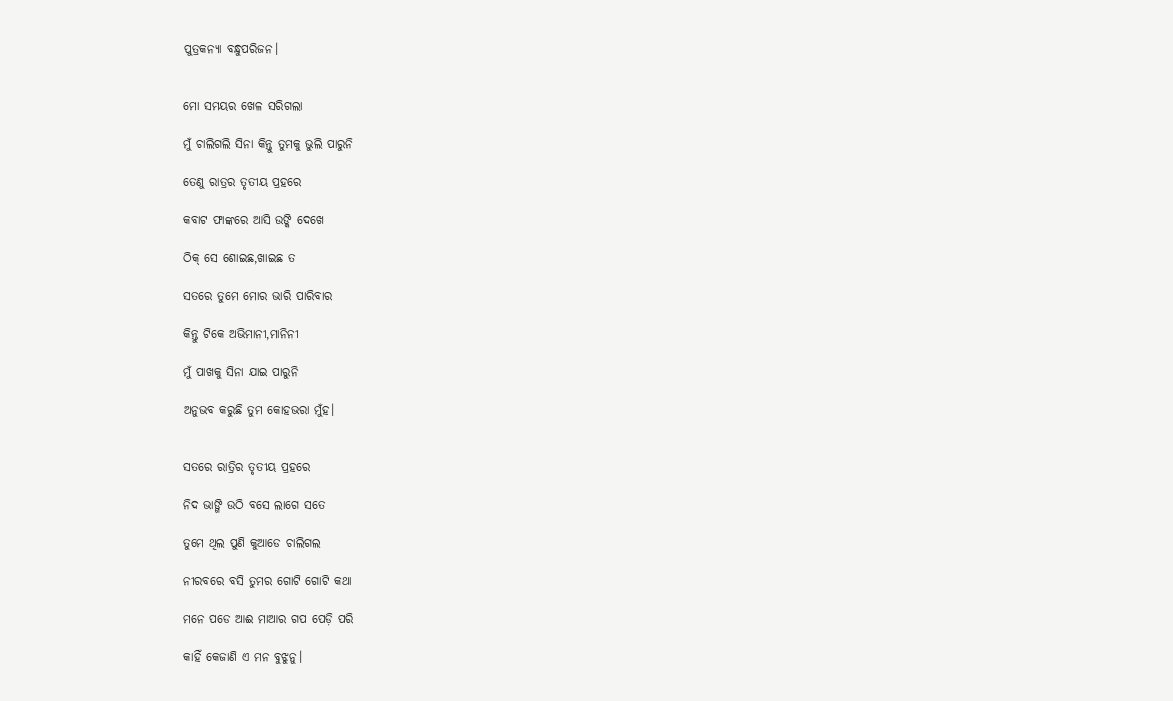ପୁତ୍ରକନ୍ୟା ବନ୍ଧୁପରିଜନ।


ମୋ ସମୟର ଖେଳ ସରିଗଲା

ମୁଁ ଚାଲିଗଲି ସିନା କିନ୍ତୁ ତୁମକୁ ଭୁଲି ପାରୁନି

ତେଣୁ ରାତ୍ରର ତୃତୀୟ ପ୍ରହରେ

କବାଟ ଫାଙ୍କରେ ଆସି ଉଙ୍କି ଦେଖେ

ଠିକ୍ ସେ ଶୋଇଛ,ଖାଇଛ ତ

ସତରେ ତୁମେ ମୋର ଭାରି ପାରିବାର

କିନ୍ତୁ ଟିକେ ଅଭିମାନୀ,ମାନିନୀ

ମୁଁ ପାଖକୁ ସିନା ଯାଇ ପାରୁନି

ଅନୁଭବ କରୁଛି ତୁମ କୋହଭରା ମୁଁହ।


ସତରେ ରାତ୍ରିର ତୃତୀୟ ପ୍ରହରେ

ନିଦ ଭାଙ୍ଗି ଉଠି ବସେ ଲାଗେ ସତେ

ତୁମେ ଥିଲ ପୁଣି କୁଆଡେ ଚାଲିଗଲ

ନୀରବରେ ବସି ତୁମର ଗୋଟି ଗୋଟି କଥା

ମନେ ପଡେ ଆଈ ମାଆର ଗପ ପେଡ଼ି ପରି

କାହିଁ କେଜାଣି ଏ ମନ ବୁଝୁନୁ।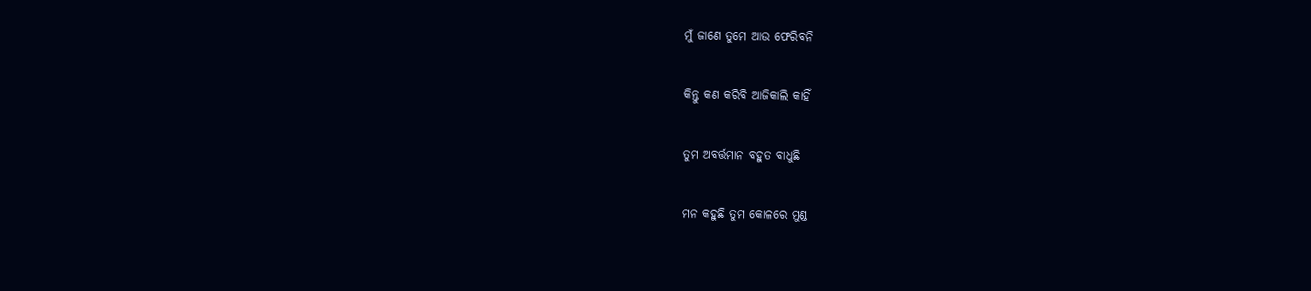ମୁଁ ଜାଣେ ତୁମେ ଆଉ ଫେରିବନି

କିନ୍ତୁ କଣ କରିବି ଆଜିକାଲି କାହିଁ

ତୁମ ଅବର୍ତ୍ତମାନ ବହୁତ ବାଧୁଛି

ମନ କହୁଛି ତୁମ କୋଳରେ ମୁଣ୍ଡ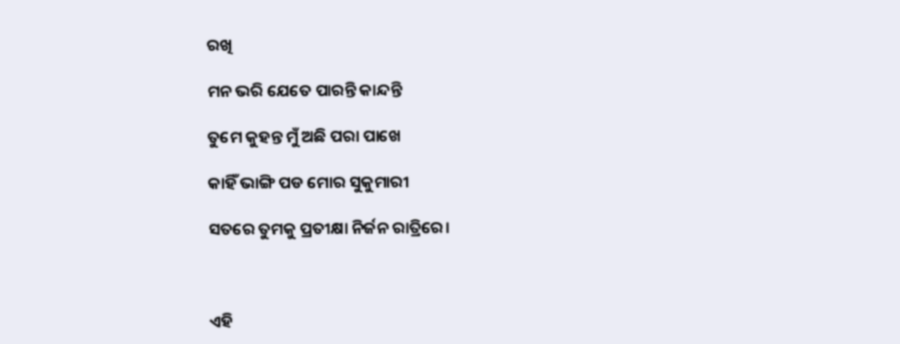ରଖି

ମନ ଭରି ଯେତେ ପାରନ୍ତି କାନ୍ଦନ୍ତି

ତୁମେ କୁହନ୍ତ ମୁଁ ଅଛି ପରା ପାଖେ

କାହିଁ ଭାଙ୍ଗି ପଡ ମୋର ସୁକୁମାରୀ

ସତରେ ତୁମକୁ ପ୍ରତୀକ୍ଷା ନିର୍ଜନ ରାତ୍ରିରେ।



ଏହି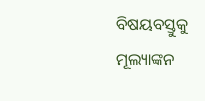ବିଷୟବସ୍ତୁକୁ ମୂଲ୍ୟାଙ୍କନ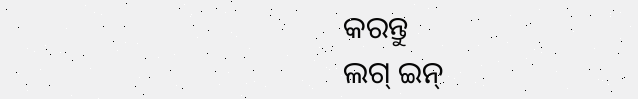କରନ୍ତୁ
ଲଗ୍ ଇନ୍